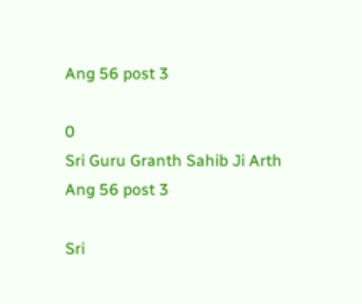Ang 56 post 3

0
Sri Guru Granth Sahib Ji Arth Ang 56 post 3

Sri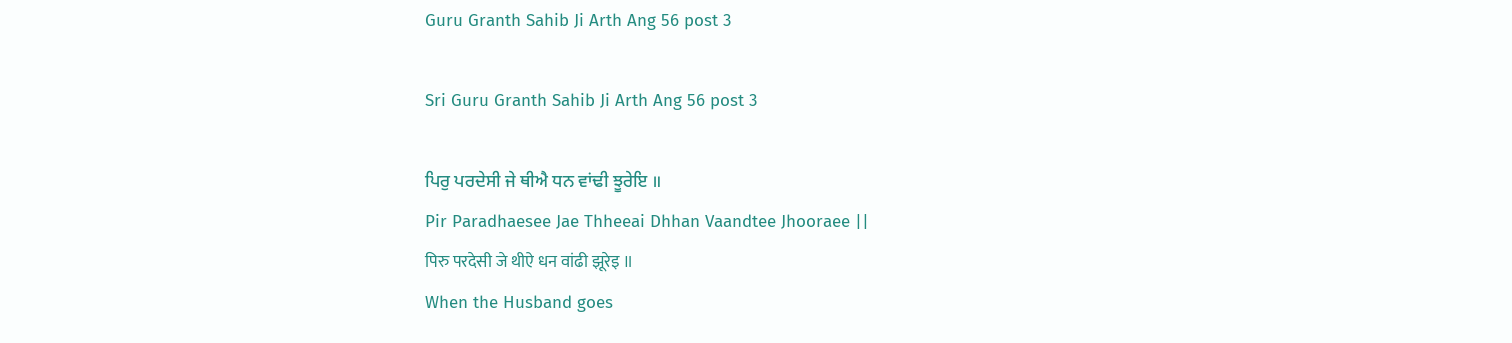Guru Granth Sahib Ji Arth Ang 56 post 3

Sri Guru Granth Sahib Ji Arth Ang 56 post 3

ਪਿਰੁ ਪਰਦੇਸੀ ਜੇ ਥੀਐ ਧਨ ਵਾਂਢੀ ਝੂਰੇਇ ॥
Pir Paradhaesee Jae Thheeai Dhhan Vaandtee Jhooraee ||
पिरु परदेसी जे थीऐ धन वांढी झूरेइ ॥
When the Husband goes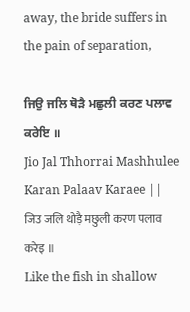away, the bride suffers in the pain of separation,

ਜਿਉ ਜਲਿ ਥੋੜੈ ਮਛੁਲੀ ਕਰਣ ਪਲਾਵ ਕਰੇਇ ॥
Jio Jal Thhorrai Mashhulee Karan Palaav Karaee ||
जिउ जलि थोड़ै मछुली करण पलाव करेइ ॥
Like the fish in shallow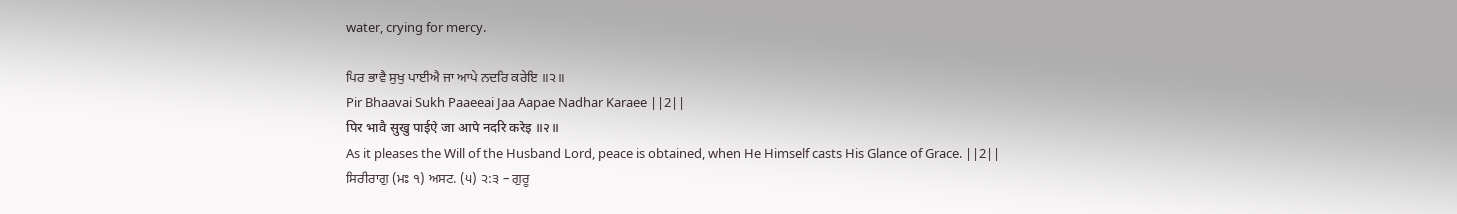water, crying for mercy.

ਪਿਰ ਭਾਵੈ ਸੁਖੁ ਪਾਈਐ ਜਾ ਆਪੇ ਨਦਰਿ ਕਰੇਇ ॥੨॥
Pir Bhaavai Sukh Paaeeai Jaa Aapae Nadhar Karaee ||2||
पिर भावै सुखु पाईऐ जा आपे नदरि करेइ ॥२॥
As it pleases the Will of the Husband Lord, peace is obtained, when He Himself casts His Glance of Grace. ||2||
ਸਿਰੀਰਾਗੁ (ਮਃ ੧) ਅਸਟ. (੫) ੨:੩ – ਗੁਰੂ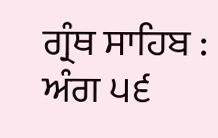ਗ੍ਰੰਥ ਸਾਹਿਬ : ਅੰਗ ੫੬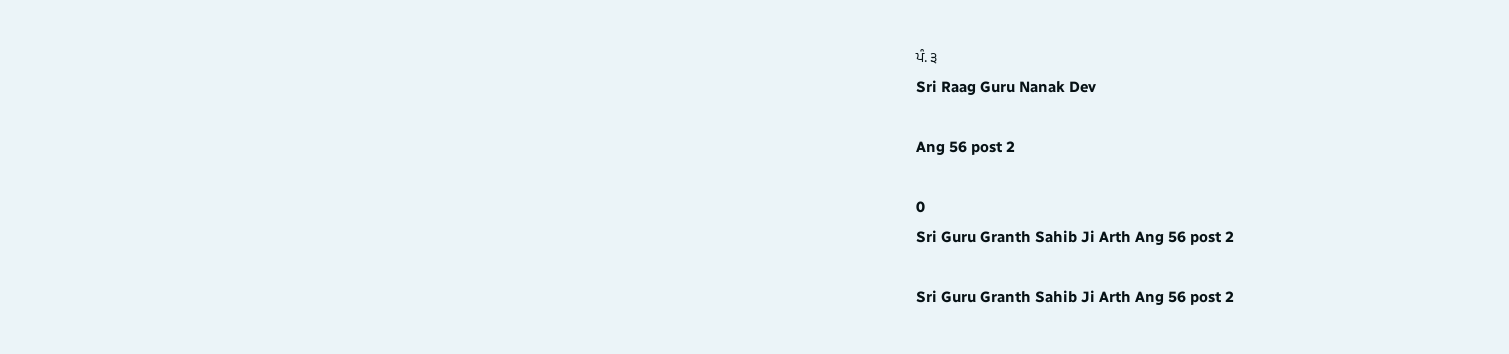ਪੰ. ੩
Sri Raag Guru Nanak Dev

Ang 56 post 2

0
Sri Guru Granth Sahib Ji Arth Ang 56 post 2

Sri Guru Granth Sahib Ji Arth Ang 56 post 2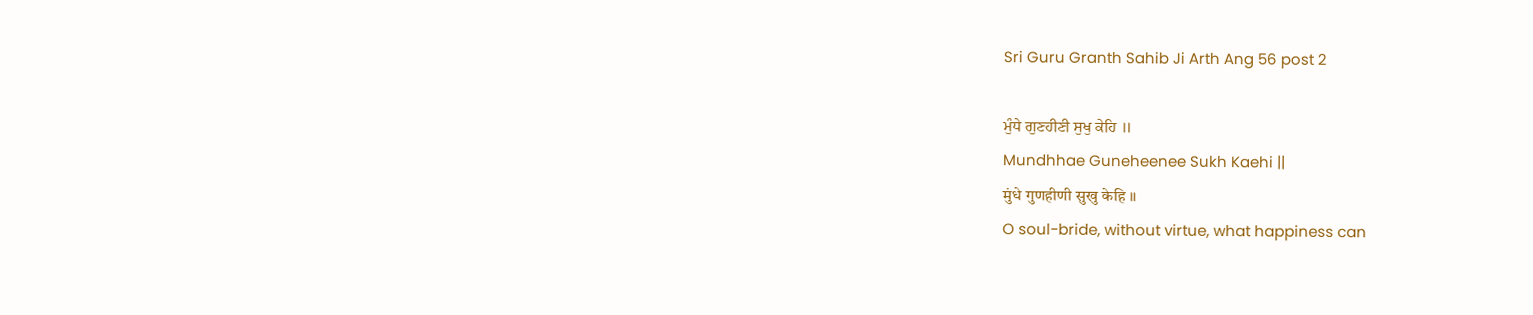Sri Guru Granth Sahib Ji Arth Ang 56 post 2

ਮੁੰਧੇ ਗੁਣਹੀਣੀ ਸੁਖੁ ਕੇਹਿ ॥
Mundhhae Guneheenee Sukh Kaehi ||
मुंधे गुणहीणी सुखु केहि ॥
O soul-bride, without virtue, what happiness can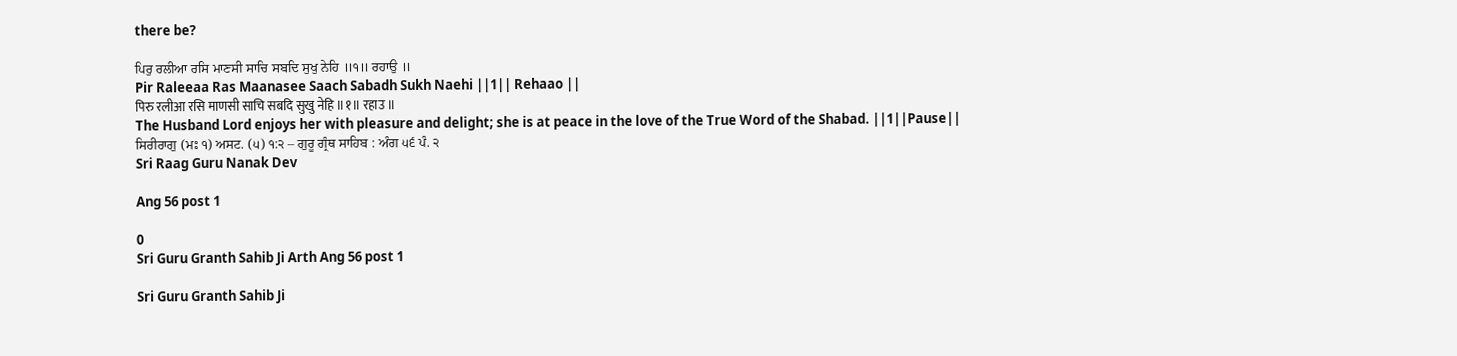there be?

ਪਿਰੁ ਰਲੀਆ ਰਸਿ ਮਾਣਸੀ ਸਾਚਿ ਸਬਦਿ ਸੁਖੁ ਨੇਹਿ ॥੧॥ ਰਹਾਉ ॥
Pir Raleeaa Ras Maanasee Saach Sabadh Sukh Naehi ||1|| Rehaao ||
पिरु रलीआ रसि माणसी साचि सबदि सुखु नेहि ॥१॥ रहाउ ॥
The Husband Lord enjoys her with pleasure and delight; she is at peace in the love of the True Word of the Shabad. ||1||Pause||
ਸਿਰੀਰਾਗੁ (ਮਃ ੧) ਅਸਟ. (੫) ੧:੨ – ਗੁਰੂ ਗ੍ਰੰਥ ਸਾਹਿਬ : ਅੰਗ ੫੬ ਪੰ. ੨
Sri Raag Guru Nanak Dev

Ang 56 post 1

0
Sri Guru Granth Sahib Ji Arth Ang 56 post 1

Sri Guru Granth Sahib Ji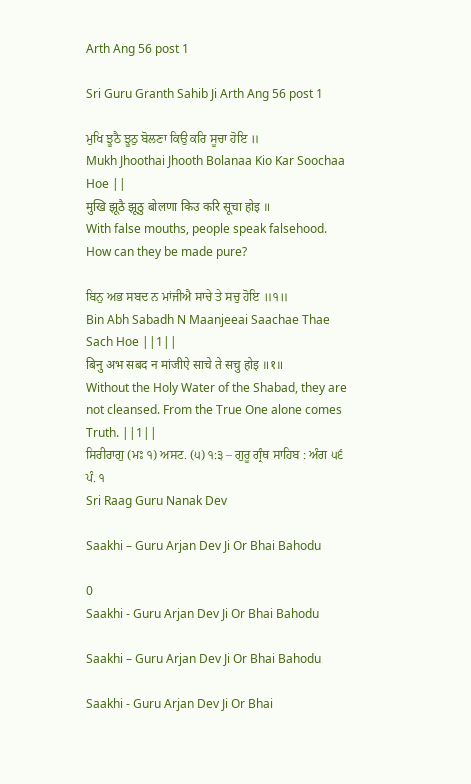Arth Ang 56 post 1

Sri Guru Granth Sahib Ji Arth Ang 56 post 1

ਮੁਖਿ ਝੂਠੈ ਝੂਠੁ ਬੋਲਣਾ ਕਿਉ ਕਰਿ ਸੂਚਾ ਹੋਇ ॥
Mukh Jhoothai Jhooth Bolanaa Kio Kar Soochaa Hoe ||
मुखि झूठै झूठु बोलणा किउ करि सूचा होइ ॥
With false mouths, people speak falsehood. How can they be made pure?

ਬਿਨੁ ਅਭ ਸਬਦ ਨ ਮਾਂਜੀਐ ਸਾਚੇ ਤੇ ਸਚੁ ਹੋਇ ॥੧॥
Bin Abh Sabadh N Maanjeeai Saachae Thae Sach Hoe ||1||
बिनु अभ सबद न मांजीऐ साचे ते सचु होइ ॥१॥
Without the Holy Water of the Shabad, they are not cleansed. From the True One alone comes Truth. ||1||
ਸਿਰੀਰਾਗੁ (ਮਃ ੧) ਅਸਟ. (੫) ੧:੩ – ਗੁਰੂ ਗ੍ਰੰਥ ਸਾਹਿਬ : ਅੰਗ ੫੬ ਪੰ. ੧
Sri Raag Guru Nanak Dev

Saakhi – Guru Arjan Dev Ji Or Bhai Bahodu

0
Saakhi - Guru Arjan Dev Ji Or Bhai Bahodu

Saakhi – Guru Arjan Dev Ji Or Bhai Bahodu

Saakhi - Guru Arjan Dev Ji Or Bhai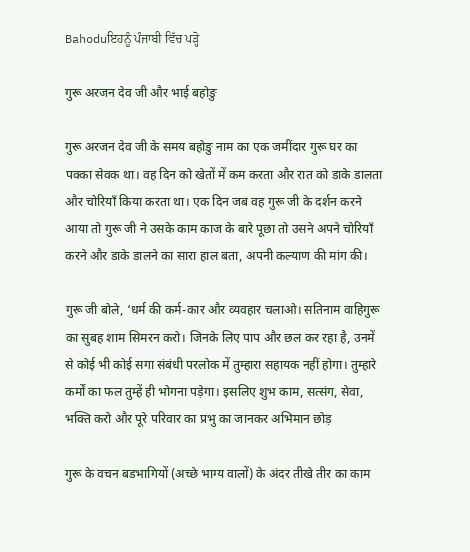Bahoduਇਹਨੂੰ ਪੰਜਾਬੀ ਵਿੱਚ ਪੜ੍ਹੋ

गुरू अरजन देव जी और भाई बहोङु

गुरू अरजन देव जी के समय बहोङु नाम का एक जमींदार गुरू घर का पक्का सेवक था। वह दिन को खेतों में कम करता और रात को डाके डालता और चोरियाँ किया करता था। एक दिन जब वह गुरू जी के दर्शन करने आया तो गुरू जी ने उसके काम काज के बारे पूछा तो उसने अपने चोरियाँ करने और डाके डालने का सारा हाल बता, अपनी कल्याण की मांग की।

गुरू जी बोले, ‘धर्म की कर्म-कार और व्यवहार चलाओ। सतिनाम वाहिगुरू का सुबह शाम सिमरन करो। जिनके लिए पाप और छल कर रहा है, उनमें से कोई भी कोई सगा संबंधी परलोक में तुम्हारा सहायक नहीं होगा। तुम्हारे कर्मों का फल तुम्हें ही भोगना पड़ेगा। इसलिए शुभ काम, सत्संग, सेवा, भक्ति करो और पूरे परिवार का प्रभु का जानकर अभिमान छोड़

गुरू के वचन बडभागियों (अच्छे भाग्य वालों) के अंदर तीखे तीर का काम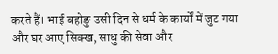करते हैं। भाई बहोङु उसी दिन से धर्म के कार्यों में जुट गया और घर आए सिक्ख, साधु की सेवा और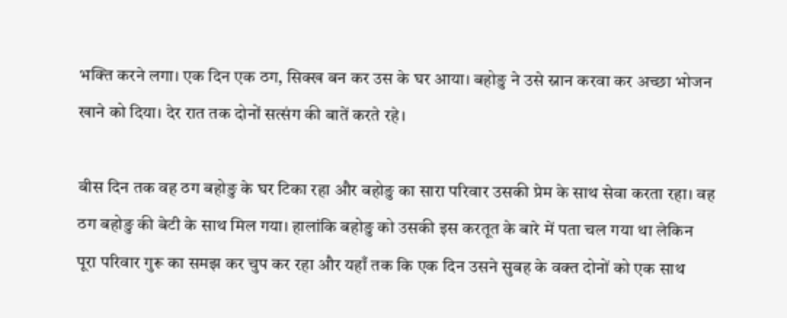भक्ति करने लगा। एक दिन एक ठग, सिक्ख बन कर उस के घर आया। बहोङु ने उसे स्नान करवा कर अच्छा भोजन खाने को दिया। देर रात तक दोनों सत्संग की बातें करते रहे।

बीस दिन तक वह ठग बहोङु के घर टिका रहा और बहोङु का सारा परिवार उसकी प्रेम के साथ सेवा करता रहा। वह ठग बहोङु की बेटी के साथ मिल गया। हालांकि बहोङु को उसकी इस करतूत के बारे में पता चल गया था लेकिन पूरा परिवार गुरू का समझ कर चुप कर रहा और यहाँ तक कि एक दिन उसने सुबह के वक्त दोनों को एक साथ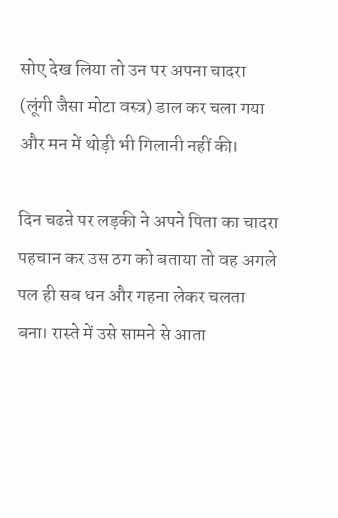सोए देख लिया तो उन पर अपना चादरा (लूंगी जैसा मोटा वस्त्र) डाल कर चला गया और मन में थोड़ी भी गिलानी नहीं की।

दिन चढऩे पर लड़की ने अपने पिता का चादरा पहचान कर उस ठग को बताया तो वह अगले पल ही सब धन और गहना लेकर चलता बना। रास्ते में उसे सामने से आता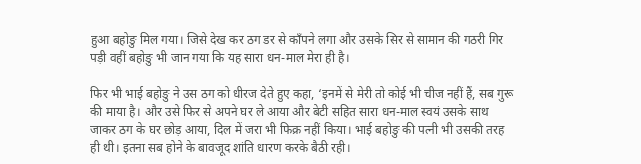हुआ बहोङु मिल गया। जिसे देख कर ठग डर से काँपने लगा और उसके सिर से सामान की गठरी गिर पड़ी वहीं बहोङु भी जान गया कि यह सारा धन-माल मेरा ही है।

फिर भी भाई बहोङु ने उस ठग को धीरज देते हुए कहा, ‘इनमें से मेरी तो कोई भी चीज नहीं हैं, सब गुरू की माया है। और उसे फिर से अपने घर ले आया और बेटी सहित सारा धन-माल स्वयं उसके साथ जाकर ठग के घर छोड़ आया, दिल में जरा भी फिक्र नहीं किया। भाई बहोङु की पत्नी भी उसकी तरह ही थी। इतना सब होने के बावजूद शांति धारण करके बैठी रही।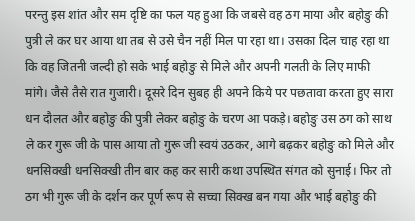परन्तु इस शांत और सम दृष्टि का फल यह हुआ कि जबसे वह ठग माया और बहोङु की पुत्री ले कर घर आया था तब से उसे चैन नहीं मिल पा रहा था। उसका दिल चाह रहा था कि वह जितनी जल्दी हो सके भाई बहोङु से मिले और अपनी गलती के लिए माफी मांगे। जैसे तैसे रात गुजारी। दूसरे दिन सुबह ही अपने किये पर पछतावा करता हुए सारा धन दौलत और बहोङु की पुत्री लेकर बहोङु के चरण आ पकड़े। बहोङु उस ठग को साथ ले कर गुरू जी के पास आया तो गुरू जी स्वयं उठकर, आगे बढ़कर बहोङु को मिले और धनसिक्खी धनसिक्खी तीन बार कह कर सारी कथा उपस्थित संगत को सुनाई। फिर तो ठग भी गुरू जी के दर्शन कर पूर्ण रूप से सच्चा सिक्ख बन गया और भाई बहोङु की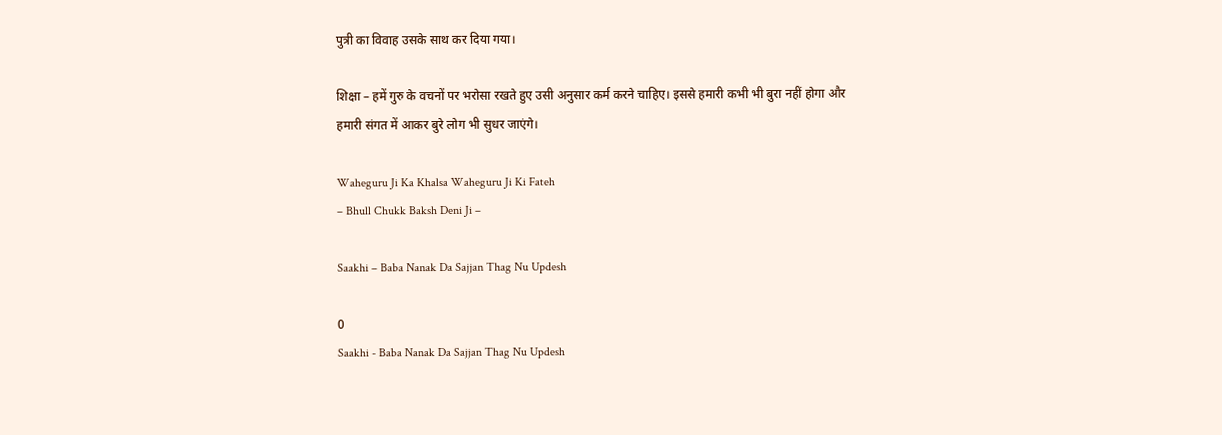पुत्री का विवाह उसके साथ कर दिया गया।

शिक्षा – हमें गुरु के वचनों पर भरोसा रखते हुए उसी अनुसार कर्म करने चाहिए। इससे हमारी कभी भी बुरा नहीं होगा और हमारी संगत में आकर बुरे लोग भी सुधर जाएंगे।

Waheguru Ji Ka Khalsa Waheguru Ji Ki Fateh
– Bhull Chukk Baksh Deni Ji –

Saakhi – Baba Nanak Da Sajjan Thag Nu Updesh

0
Saakhi - Baba Nanak Da Sajjan Thag Nu Updesh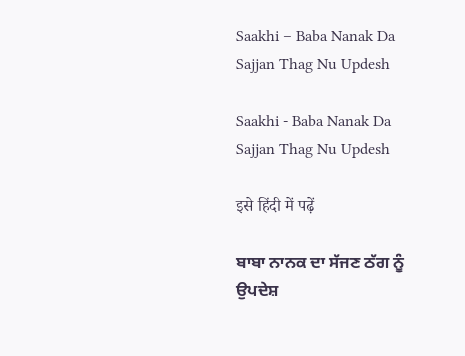Saakhi – Baba Nanak Da Sajjan Thag Nu Updesh

Saakhi - Baba Nanak Da Sajjan Thag Nu Updesh

इसे हिंदी में पढ़ें

ਬਾਬਾ ਨਾਨਕ ਦਾ ਸੱਜਣ ਠੱਗ ਨੂੰ ਉਪਦੇਸ਼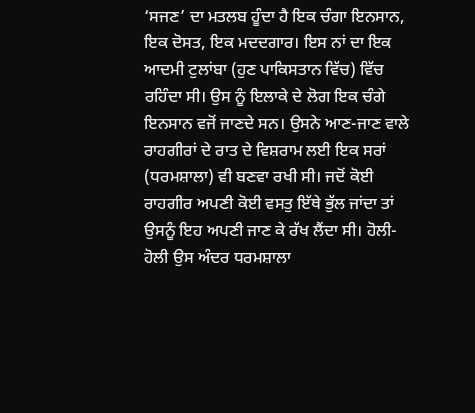‘ਸਜਣ’ ਦਾ ਮਤਲਬ ਹੂੰਦਾ ਹੈ ਇਕ ਚੰਗਾ ਇਨਸਾਨ, ਇਕ ਦੋਸਤ, ਇਕ ਮਦਦਗਾਰ। ਇਸ ਨਾਂ ਦਾ ਇਕ ਆਦਮੀ ਟੁਲਾਂਬਾ (ਹੁਣ ਪਾਕਿਸਤਾਨ ਵਿੱਚ) ਵਿੱਚ ਰਹਿੰਦਾ ਸੀ। ਉਸ ਨੂੰ ਇਲਾਕੇ ਦੇ ਲੋਗ ਇਕ ਚੰਗੇ ਇਨਸਾਨ ਵਜੋਂ ਜਾਣਦੇ ਸਨ। ਉਸਨੇ ਆਣ-ਜਾਣ ਵਾਲੇ ਰਾਹਗੀਰਾਂ ਦੇ ਰਾਤ ਦੇ ਵਿਸ਼ਰਾਮ ਲਈ ਇਕ ਸਰਾਂ (ਧਰਮਸ਼ਾਲਾ) ਵੀ ਬਣਵਾ ਰਖੀ ਸੀ। ਜਦੋਂ ਕੋਈ ਰਾਹਗੀਰ ਅਪਣੀ ਕੋਈ ਵਸਤੁ ਇੱਥੇ ਭੁੱਲ ਜਾਂਦਾ ਤਾਂ ਉਸਨੂੰ ਇਹ ਅਪਣੀ ਜਾਣ ਕੇ ਰੱਖ ਲੈਂਦਾ ਸੀ। ਹੋਲੀ-ਹੋਲੀ ਉਸ ਅੰਦਰ ਧਰਮਸ਼ਾਲਾ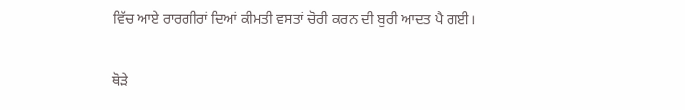ਵਿੱਚ ਆਏ ਰਾਰਗੀਰਾਂ ਦਿਆਂ ਕੀਮਤੀ ਵਸਤਾਂ ਚੋਰੀ ਕਰਨ ਦੀ ਬੁਰੀ ਆਦਤ ਪੈ ਗਈ।

ਥੋੜੇ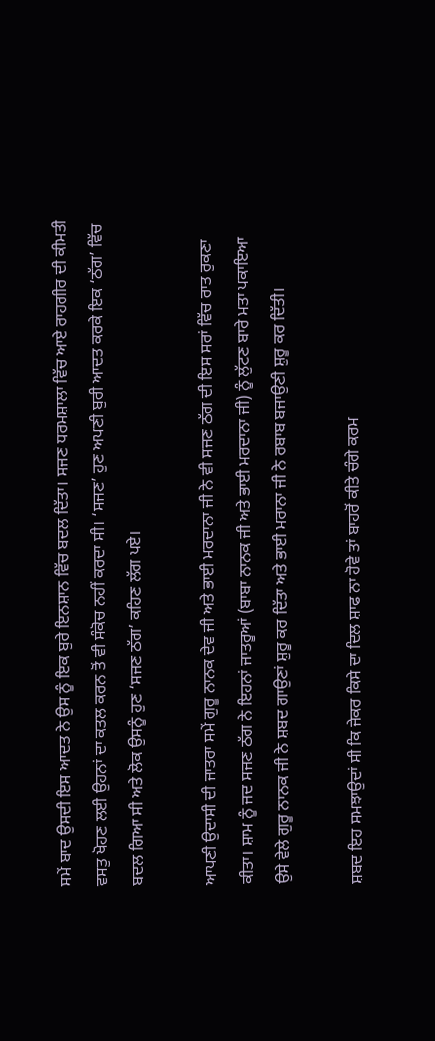ਸਮੇਂ ਬਾਦ ਉਸਦੀ ਇਸ ਆਦਤ ਨੇ ਉਸ ਨੂੰ ਇਕ ਬੁਰੇ ਇਨਸ਼ਾਨ ਵਿੱਚ ਬਦਲ ਦਿੱਤਾ। ਸਜਣ ਧਰਮਸ਼ਾਲਾ ਵਿੱਚ ਆਏ ਰਾਹਗੀਰ ਦੀ ਕੀਮਤੀ ਵਸਤੁ ਖੋਹਣ ਲਈ ਉਹਨਾਂ ਦਾ ਕਤਲ ਕਰਨ ਤੋਂ ਵੀ ਸੰਕੋਚ ਨਹੀਂ ਕਰਦਾ ਸੀ। ‘ਸਜਣ’ ਹੁਣ ਅਪਣੀ ਬੁਰੀ ਆਦਤ ਕਰਕੇ ਇਕ ‘ਠੱਗ’ ਵਿੱਚ ਬਦਲ ਗਿਆ ਸੀ ਅਤੇ ਲੋਕ ਉਸਨੂੰ ਹੁਣ ‘ਸਜਣ ਠੱਗ’ ਕਹਿਣ ਲੱਗ ਪਏ।

ਆਪਣੀ ਉਦਾਸੀ ਦੀ ਜਾਤਰਾ ਸਮੇਂ ਗੁਰੂ ਨਾਨਕ ਦੇਵ ਜੀ ਅਤੇ ਭਾਈ ਮਰਦਾਨਾ ਜੀ ਨੇ ਵੀ ਸਜਣ ਠੱਗ ਦੀ ਇਸ ਸਰਾਂ ਵਿੱਚ ਰਾਤ ਰੁਕਣਾ ਕੀਤਾ। ਸ਼ਾਮ ਨੂੰ ਜਦ ਸਜਣ ਠੱਗ ਨੇ ਇਹਨਾਂ ਜਾਤਰੂਆਂ (ਬਾਬਾ ਨਾਨਕ ਜੀ ਅਤੇ ਭਾਈ ਮਰਦਾਨਾ ਜੀ) ਨੂੰ ਲੁੱਟਣ ਬਾਰੇ ਮਤਾ ਪਕਾਇਆ ਉਸੇ ਵੇਲੇ ਗੁਰੂ ਨਾਨਕ ਜੀ ਨੇ ਸ਼ਬਦ ਗਾਉਣਾਂ ਸ਼ੁਰੂ ਕਰ ਦਿੱਤਾ ਅਤੇ ਭਾਈ ਮਰਾਨਾ ਜੀ ਨੇ ਰਬਾਬ ਬਜਾਉਣੀ ਸ਼ੁਰੂ ਕਰ ਦਿੱਤੀ।

ਸ਼ਬਦ ਇਹ ਸਮਝਾਉਦਾਂ ਸੀ ਕਿ ਜੇਕਰ ਕਿਸੇ ਦਾ ਦਿਲ ਸ਼ਾਫ ਨਾ ਹੋਵੇ ਤਾਂ ਬਾਹਰੋਂ ਕੀਤੇ ਚੰਗੇ ਕਰਮ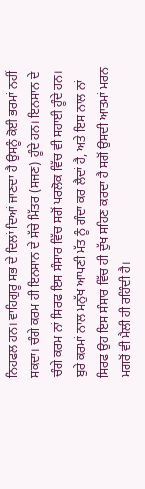ਨਿਹਫਲ ਹਨ। ਵਾਹਿਗੁਰੂ ਸਭ ਦੇ ਦਿਲਾਂ ਦਿਆਂ ਜਾਣਦਾ ਹੈ ਉਸਨੂੰ ਕੋਈ ਭਰਮਾਂ ਨਹੀਂ ਸਕਦਾ। ਚੰਗੇ ਕਰਮ ਹੀ ਇਨਸਾਨ ਦੇ ਸੱਚੇ ਮਿੱਤਰ (ਸਜਣ) ਹੂੰਦੇ ਹਨ। ਇਨਸਾਨ ਦੇ ਚੰਗੇ ਕਰਮ ਨਾਂ ਸਿਰਫ ਇਸ ਸੰਸਾਰ ਵਿੱਚ ਸਗੋਂ ਪਰਲੋਕ ਵਿੱਚ ਵੀ ਸਹਾਈ ਹੂੰਦੇ ਹਨ। ਬੁਰੇ ਕਰਮਾਂ ਨਾਲ ਮਨੁੱਖ ਆਪਣੀ ਮੱਤ ਨੂੰ ਗੰਦਾ ਕਰ ਲੈਦਾਂ ਹੈ, ਅਤੇ ਇਸ ਨਾਲ ਨਾਂ ਸਿਰਫ ਉਹ ਇਸ ਸੰਸਾਰ ਵਿੱਚ ਹੀ ਦੁੱਖ ਸਹਿਣ ਕਰਦਾ ਹੈ ਸਗੋਂ ਉਸਦੀ ਆਤਮਾਂ ਮਰਨ ਮਗਰੋਂ ਵੀ ਮੈਲੀ ਹੀ ਰਹਿੰਦੀ ਹੈ।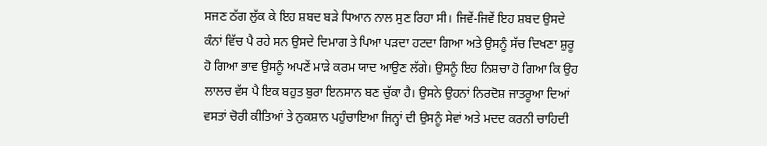ਸਜਣ ਠੱਗ ਲੁੱਕ ਕੇ ਇਹ ਸ਼ਬਦ ਬੜੇ ਧਿਆਨ ਨਾਲ ਸੁਣ ਰਿਹਾ ਸੀ। ਜਿਵੇਂ-ਜਿਵੇਂ ਇਹ ਸ਼ਬਦ ਉਸਦੇ ਕੰਨਾਂ ਵਿੱਚ ਪੈ ਰਹੇ ਸਨ ਉਸਦੇ ਦਿਮਾਗ ਤੇ ਪਿਆ ਪੜਦਾ ਹਟਦਾ ਗਿਆ ਅਤੇ ਉਸਨੂੰ ਸੱਚ ਦਿਖਣਾ ਸ਼ੁਰੂ ਹੋ ਗਿਆ ਭਾਵ ਉਸਨੂੰ ਅਪਣੇਂ ਮਾੜੇ ਕਰਮ ਯਾਦ ਆਉਣ ਲੱਗੇ। ਉਸਨੂੰ ਇਹ ਨਿਸ਼ਚਾ ਹੋ ਗਿਆ ਕਿ ਉਹ ਲਾਲਚ ਵੱਸ ਪੈ ਇਕ ਬਹੁਤ ਬੁਰਾ ਇਨਸਾਨ ਬਣ ਚੁੱਕਾ ਹੈ। ਉਸਨੇ ਉਹਨਾਂ ਨਿਰਦੋਸ਼ ਜਾਤਰੂਆ ਦਿਆਂ ਵਸਤਾਂ ਚੋਰੀ ਕੀਤਿਆਂ ਤੇ ਨੁਕਸ਼ਾਨ ਪਹੁੰਚਾਇਆ ਜਿਨ੍ਹਾਂ ਦੀ ਉਸਨੂੰ ਸੇਵਾਂ ਅਤੇ ਮਦਦ ਕਰਨੀ ਚਾਹਿਦੀ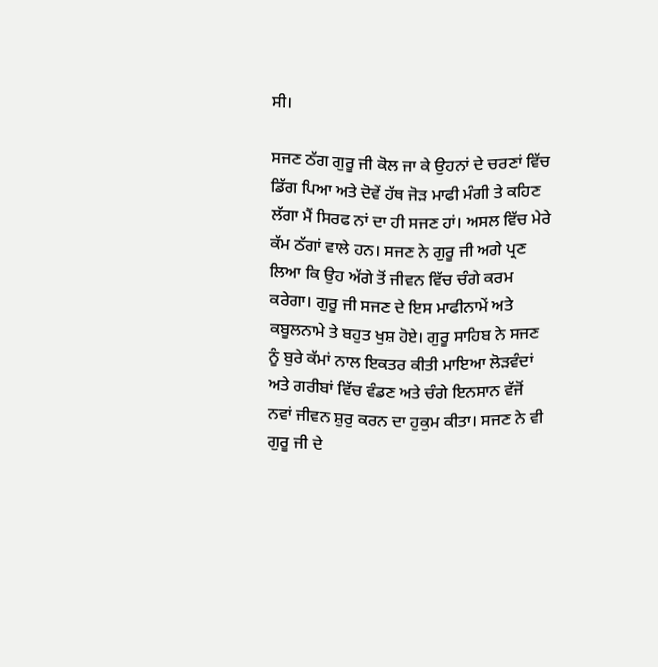ਸੀ।

ਸਜਣ ਠੱਗ ਗੁਰੂ ਜੀ ਕੋਲ ਜਾ ਕੇ ਉਹਨਾਂ ਦੇ ਚਰਣਾਂ ਵਿੱਚ ਡਿੱਗ ਪਿਆ ਅਤੇ ਦੋਵੇਂ ਹੱਥ ਜੋੜ ਮਾਫੀ ਮੰਗੀ ਤੇ ਕਹਿਣ ਲੱਗਾ ਮੈਂ ਸਿਰਫ ਨਾਂ ਦਾ ਹੀ ਸਜਣ ਹਾਂ। ਅਸਲ ਵਿੱਚ ਮੇਰੇ ਕੱਮ ਠੱਗਾਂ ਵਾਲੇ ਹਨ। ਸਜਣ ਨੇ ਗੁਰੂ ਜੀ ਅਗੇ ਪ੍ਰਣ ਲਿਆ ਕਿ ਉਹ ਅੱਗੇ ਤੋਂ ਜੀਵਨ ਵਿੱਚ ਚੰਗੇ ਕਰਮ ਕਰੇਗਾ। ਗੁਰੂ ਜੀ ਸਜਣ ਦੇ ਇਸ ਮਾਫੀਨਾਮੇਂ ਅਤੇ ਕਬੂਲਨਾਮੇ ਤੇ ਬਹੁਤ ਖੁਸ਼ ਹੋਏ। ਗੁਰੂ ਸਾਹਿਬ ਨੇ ਸਜਣ ਨੂੰ ਬੁਰੇ ਕੱਮਾਂ ਨਾਲ ਇਕਤਰ ਕੀਤੀ ਮਾਇਆ ਲੋੜਵੰਦਾਂ ਅਤੇ ਗਰੀਬਾਂ ਵਿੱਚ ਵੰਡਣ ਅਤੇ ਚੰਗੇ ਇਨਸਾਨ ਵੱਜੋਂ ਨਵਾਂ ਜੀਵਨ ਸ਼ੁਰੁ ਕਰਨ ਦਾ ਹੁਕੁਮ ਕੀਤਾ। ਸਜਣ ਨੇ ਵੀ ਗੁਰੂ ਜੀ ਦੇ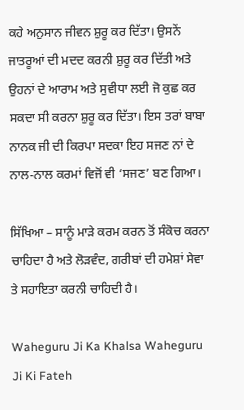ਕਹੇ ਅਨੁਸਾਨ ਜੀਵਨ ਸ਼ੁਰੂ ਕਰ ਦਿੱਤਾ। ਉਸਨੇਂ ਜਾਤਰੂਆਂ ਦੀ ਮਦਦ ਕਰਨੀ ਸ਼ੁਰੂ ਕਰ ਦਿੱਤੀ ਅਤੇ ਉਹਨਾਂ ਦੇ ਆਰਾਮ ਅਤੇ ਸੁਵੀਧਾ ਲਈ ਜੋ ਕੁਛ ਕਰ ਸਕਦਾ ਸੀ ਕਰਨਾ ਸ਼ੁਰੂ ਕਰ ਦਿੱਤਾ। ਇਸ ਤਰਾਂ ਬਾਬਾ ਨਾਨਕ ਜੀ ਦੀ ਕਿਰਪਾ ਸਦਕਾ ਇਹ ਸਜਣ ਨਾਂ ਦੇ ਨਾਲ-ਨਾਲ ਕਰਮਾਂ ਵਿਜੋਂ ਵੀ ‘ਸਜਣ’ ਬਣ ਗਿਆ।

ਸਿੱਖਿਆ – ਸਾਨੂੰ ਮਾੜੇ ਕਰਮ ਕਰਨ ਤੋਂ ਸੰਕੋਚ ਕਰਨਾ ਚਾਹਿਦਾ ਹੈ ਅਤੇ ਲੋੜਵੰਦ, ਗਰੀਬਾਂ ਦੀ ਹਮੇਸ਼ਾਂ ਸੇਵਾ ਤੇ ਸਹਾਇਤਾ ਕਰਨੀ ਚਾਹਿਦੀ ਹੈ।

Waheguru Ji Ka Khalsa Waheguru Ji Ki Fateh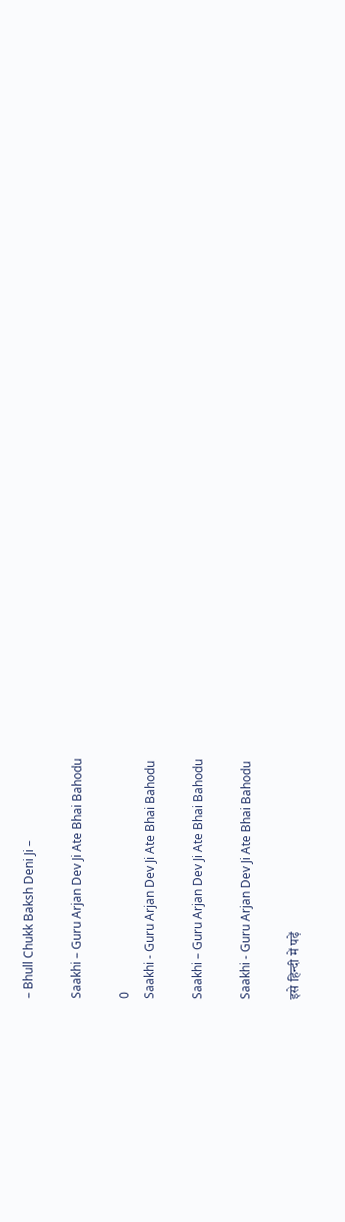– Bhull Chukk Baksh Deni Ji –

Saakhi – Guru Arjan Dev Ji Ate Bhai Bahodu

0
Saakhi - Guru Arjan Dev Ji Ate Bhai Bahodu

Saakhi – Guru Arjan Dev Ji Ate Bhai Bahodu

Saakhi - Guru Arjan Dev Ji Ate Bhai Bahodu

इसे हिन्दी में पढ़ें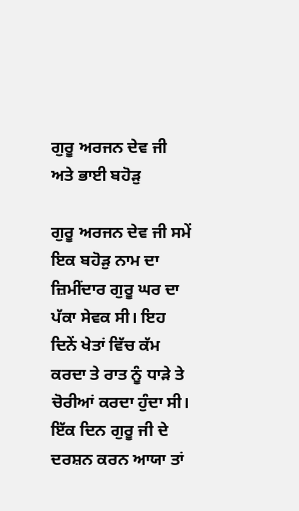ਗੁਰੂ ਅਰਜਨ ਦੇਵ ਜੀ ਅਤੇ ਭਾਈ ਬਹੋੜੁ

ਗੁਰੂ ਅਰਜਨ ਦੇਵ ਜੀ ਸਮੇਂ ਇਕ ਬਹੋੜੁ ਨਾਮ ਦਾ ਜ਼ਿਮੀਂਦਾਰ ਗੁਰੂ ਘਰ ਦਾ ਪੱਕਾ ਸੇਵਕ ਸੀ। ਇਹ ਦਿਨੇਂ ਖੇਤਾਂ ਵਿੱਚ ਕੱਮ ਕਰਦਾ ਤੇ ਰਾਤ ਨੂੰ ਧਾੜੇ ਤੇ ਚੋਰੀਆਂ ਕਰਦਾ ਹੁੰਦਾ ਸੀ। ਇੱਕ ਦਿਨ ਗੁਰੂ ਜੀ ਦੇ ਦਰਸ਼ਨ ਕਰਨ ਆਯਾ ਤਾਂ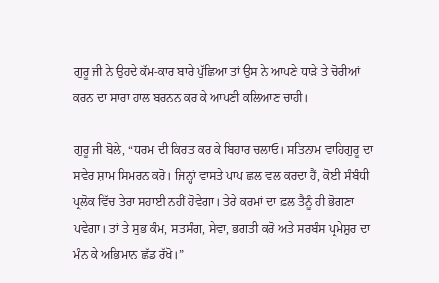ਗੁਰੂ ਜੀ ਨੇ ਉਹਦੇ ਕੱਮ-ਕਾਰ ਬਾਰੇ ਪੁੱਛਿਆ ਤਾਂ ਉਸ ਨੇ ਆਪਣੇ ਧਾੜੇ ਤੇ ਚੋਰੀਆਂ ਕਰਨ ਦਾ ਸਾਰਾ ਹਾਲ ਬਰਨਨ ਕਰ ਕੇ ਆਪਣੀ ਕਲਿਆਣ ਚਾਹੀ।

ਗੁਰੂ ਜੀ ਬੋਲੇ, “ਧਰਮ ਦੀ ਕਿਰਤ ਕਰ ਕੇ ਬਿਹਾਰ ਚਲਾਓ। ਸਤਿਨਾਮ ਵਾਹਿਗੁਰੂ ਦਾ ਸਵੇਰ ਸ਼ਾਮ ਸਿਮਰਨ ਕਰੋ। ਜਿਨ੍ਹਾਂ ਵਾਸਤੇ ਪਾਪ ਛਲ ਵਲ ਕਰਦਾ ਹੈਂ, ਕੋਈ ਸੰਬੰਧੀ ਪ੍ਰਲੋਕ ਵਿੱਚ ਤੇਰਾ ਸਹਾਈ ਨਹੀਂ ਹੋਵੇਗਾ। ਤੇਰੇ ਕਰਮਾਂ ਦਾ ਫ਼ਲ ਤੈਨੂੰ ਹੀ ਭੋਗਣਾ ਪਵੇਗਾ। ਤਾਂ ਤੇ ਸੁਭ ਕੰਮ, ਸਤਸੰਗ, ਸੇਵਾ, ਭਗਤੀ ਕਰੋ ਅਤੇ ਸਰਬੰਸ ਪ੍ਰਮੇਸ਼ੁਰ ਦਾ ਮੰਨ ਕੇ ਅਭਿਮਾਨ ਛੱਡ ਰੱਖੋ।”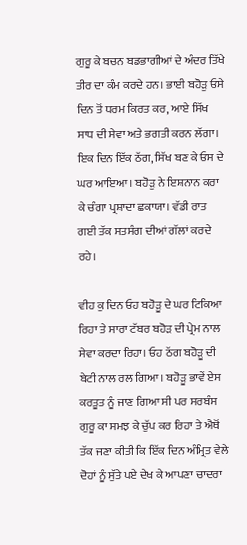ਗੁਰੂ ਕੇ ਬਚਨ ਬਡਭਾਗੀਆਂ ਦੇ ਅੰਦਰ ਤਿੱਖੇ ਤੀਰ ਦਾ ਕੰਮ ਕਰਦੇ ਹਨ। ਭਾਈ ਬਹੋੜੁ ਓਸੇ ਦਿਨ ਤੋਂ ਧਰਮ ਕਿਰਤ ਕਰ, ਆਏ ਸਿੱਖ ਸਾਧ ਦੀ ਸੇਵਾ ਅਤੇ ਭਗਤੀ ਕਰਨ ਲੱਗਾ। ਇਕ ਦਿਨ ਇੱਕ ਠੱਗ, ਸਿੱਖ ਬਣ ਕੇ ਓਸ ਦੇ ਘਰ ਆਇਆ। ਬਹੋੜੁ ਨੇ ਇਸ਼ਨਾਨ ਕਰਾ ਕੇ ਚੰਗਾ ਪ੍ਰਸ਼ਾਦਾ ਛਕਾਯਾ। ਵੱਡੀ ਰਾਤ ਗਈ ਤੱਕ ਸਤਸੰਗ ਦੀਆਂ ਗੱਲਾਂ ਕਰਦੇ ਰਹੇ।

ਵੀਹ ਕੁ ਦਿਨ ਓਹ ਬਹੋੜੂ ਦੇ ਘਰ ਟਿਕਿਆ ਰਿਹਾ ਤੇ ਸਾਰਾ ਟੱਬਰ ਬਹੋੜ ਦੀ ਪ੍ਰੇਮ ਨਾਲ ਸੇਵਾ ਕਰਦਾ ਰਿਹਾ। ਓਹ ਠੱਗ ਬਹੋੜੂ ਦੀ ਬੇਟੀ ਨਾਲ ਰਲ ਗਿਆ। ਬਹੋੜੂ ਭਾਵੇਂ ਏਸ ਕਰਤੂਤ ਨੂੰ ਜਾਣ ਗਿਆ ਸੀ ਪਰ ਸਰਬੰਸ ਗੁਰੂ ਕਾ ਸਮਝ ਕੇ ਚੁੱਪ ਕਰ ਰਿਹਾ ਤੇ ਐਥੋਂ ਤੱਕ ਜਣਾ ਕੀਤੀ ਕਿ ਇੱਕ ਦਿਨ ਅੰਮ੍ਰਿਤ ਵੇਲੇ ਦੋਹਾਂ ਨੂੰ ਸੁੱਤੇ ਪਏ ਦੇਖ ਕੇ ਆਪਣਾ ਚਾਦਰਾ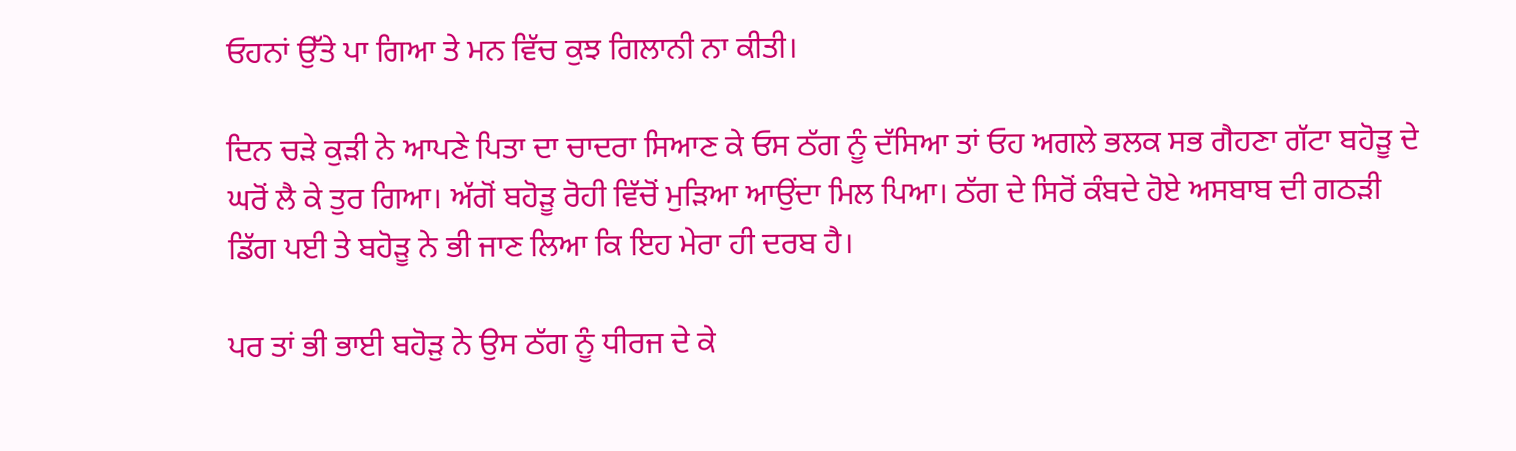ਓਹਨਾਂ ਉੱਤੇ ਪਾ ਗਿਆ ਤੇ ਮਨ ਵਿੱਚ ਕੁਝ ਗਿਲਾਨੀ ਨਾ ਕੀਤੀ।

ਦਿਨ ਚੜੇ ਕੁੜੀ ਨੇ ਆਪਣੇ ਪਿਤਾ ਦਾ ਚਾਦਰਾ ਸਿਆਣ ਕੇ ਓਸ ਠੱਗ ਨੂੰ ਦੱਸਿਆ ਤਾਂ ਓਹ ਅਗਲੇ ਭਲਕ ਸਭ ਗੈਹਣਾ ਗੱਟਾ ਬਹੋੜੂ ਦੇ ਘਰੋਂ ਲੈ ਕੇ ਤੁਰ ਗਿਆ। ਅੱਗੋਂ ਬਹੋੜੂ ਰੋਹੀ ਵਿੱਚੋਂ ਮੁੜਿਆ ਆਉਂਦਾ ਮਿਲ ਪਿਆ। ਠੱਗ ਦੇ ਸਿਰੋਂ ਕੰਬਦੇ ਹੋਏ ਅਸਬਾਬ ਦੀ ਗਠੜੀ ਡਿੱਗ ਪਈ ਤੇ ਬਹੋੜੂ ਨੇ ਭੀ ਜਾਣ ਲਿਆ ਕਿ ਇਹ ਮੇਰਾ ਹੀ ਦਰਬ ਹੈ।

ਪਰ ਤਾਂ ਭੀ ਭਾਈ ਬਹੋੜੁ ਨੇ ਉਸ ਠੱਗ ਨੂੰ ਧੀਰਜ ਦੇ ਕੇ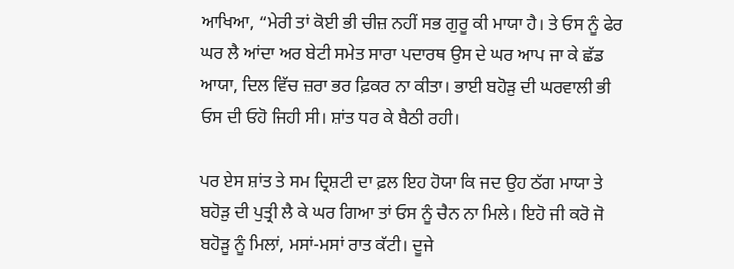ਆਖਿਆ, “ਮੇਰੀ ਤਾਂ ਕੋਈ ਭੀ ਚੀਜ਼ ਨਹੀਂ ਸਭ ਗੁਰੂ ਕੀ ਮਾਯਾ ਹੈ। ਤੇ ਓਸ ਨੂੰ ਫੇਰ ਘਰ ਲੈ ਆਂਦਾ ਅਰ ਬੇਟੀ ਸਮੇਤ ਸਾਰਾ ਪਦਾਰਥ ਉਸ ਦੇ ਘਰ ਆਪ ਜਾ ਕੇ ਛੱਡ ਆਯਾ, ਦਿਲ ਵਿੱਚ ਜ਼ਰਾ ਭਰ ਫ਼ਿਕਰ ਨਾ ਕੀਤਾ। ਭਾਈ ਬਹੋੜੁ ਦੀ ਘਰਵਾਲੀ ਭੀ ਓਸ ਦੀ ਓਹੋ ਜਿਹੀ ਸੀ। ਸ਼ਾਂਤ ਧਰ ਕੇ ਬੈਠੀ ਰਹੀ।

ਪਰ ਏਸ ਸ਼ਾਂਤ ਤੇ ਸਮ ਦ੍ਰਿਸ਼ਟੀ ਦਾ ਫ਼ਲ ਇਹ ਹੋਯਾ ਕਿ ਜਦ ਉਹ ਠੱਗ ਮਾਯਾ ਤੇ ਬਹੋੜੁ ਦੀ ਪੁਤ੍ਰੀ ਲੈ ਕੇ ਘਰ ਗਿਆ ਤਾਂ ਓਸ ਨੂੰ ਚੈਨ ਨਾ ਮਿਲੇ। ਇਹੋ ਜੀ ਕਰੋ ਜੋ ਬਹੋੜੂ ਨੂੰ ਮਿਲਾਂ, ਮਸਾਂ-ਮਸਾਂ ਰਾਤ ਕੱਟੀ। ਦੂਜੇ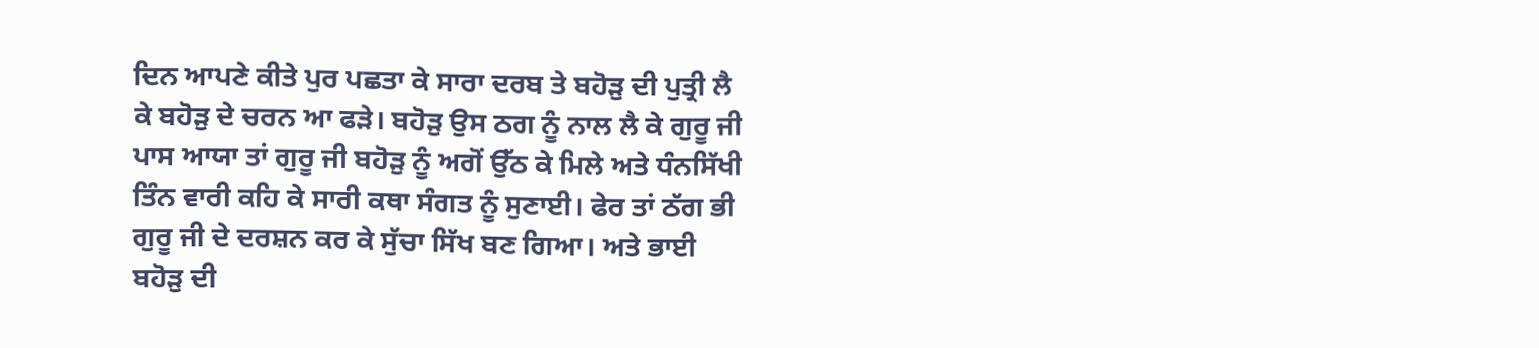ਦਿਨ ਆਪਣੇ ਕੀਤੇ ਪੁਰ ਪਛਤਾ ਕੇ ਸਾਰਾ ਦਰਬ ਤੇ ਬਹੋੜੁ ਦੀ ਪੁਤ੍ਰੀ ਲੈ ਕੇ ਬਹੋੜੁ ਦੇ ਚਰਨ ਆ ਫੜੇ। ਬਹੋੜੁ ਉਸ ਠਗ ਨੂੰ ਨਾਲ ਲੈ ਕੇ ਗੁਰੂ ਜੀ ਪਾਸ ਆਯਾ ਤਾਂ ਗੁਰੂ ਜੀ ਬਹੋੜੁ ਨੂੰ ਅਗੋਂ ਉੱਠ ਕੇ ਮਿਲੇ ਅਤੇ ਧੰਨਸਿੱਖੀ ਤਿੰਨ ਵਾਰੀ ਕਹਿ ਕੇ ਸਾਰੀ ਕਥਾ ਸੰਗਤ ਨੂੰ ਸੁਣਾਈ। ਫੇਰ ਤਾਂ ਠੱਗ ਭੀ ਗੁਰੂ ਜੀ ਦੇ ਦਰਸ਼ਨ ਕਰ ਕੇ ਸੁੱਚਾ ਸਿੱਖ ਬਣ ਗਿਆ। ਅਤੇ ਭਾਈ ਬਹੋੜੁ ਦੀ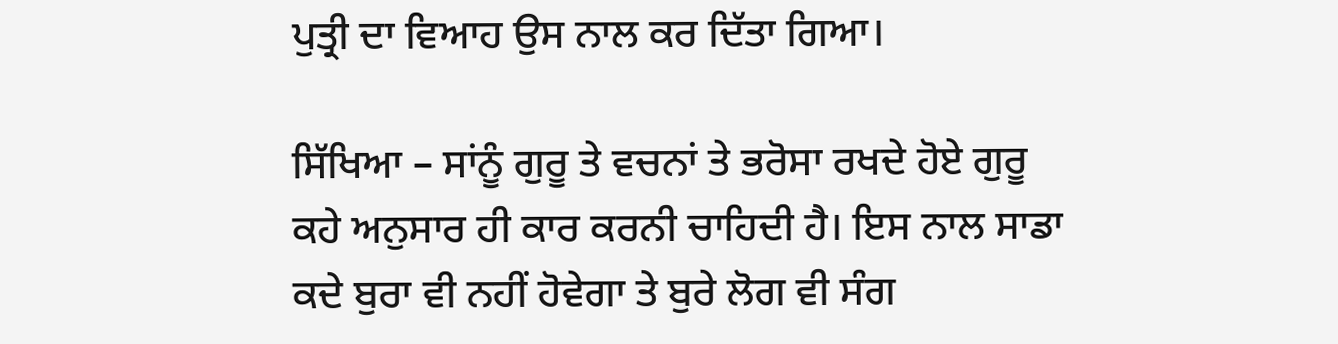ਪੁਤ੍ਰੀ ਦਾ ਵਿਆਹ ਉਸ ਨਾਲ ਕਰ ਦਿੱਤਾ ਗਿਆ।

ਸਿੱਖਿਆ – ਸਾਂਨੂੰ ਗੁਰੂ ਤੇ ਵਚਨਾਂ ਤੇ ਭਰੋਸਾ ਰਖਦੇ ਹੋਏ ਗੁਰੂ ਕਹੇ ਅਨੁਸਾਰ ਹੀ ਕਾਰ ਕਰਨੀ ਚਾਹਿਦੀ ਹੈ। ਇਸ ਨਾਲ ਸਾਡਾ ਕਦੇ ਬੁਰਾ ਵੀ ਨਹੀਂ ਹੋਵੇਗਾ ਤੇ ਬੁਰੇ ਲੋਗ ਵੀ ਸੰਗ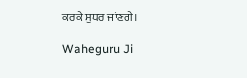ਕਰਕੇ ਸੁਧਰ ਜਾਂਣਗੇ।

Waheguru Ji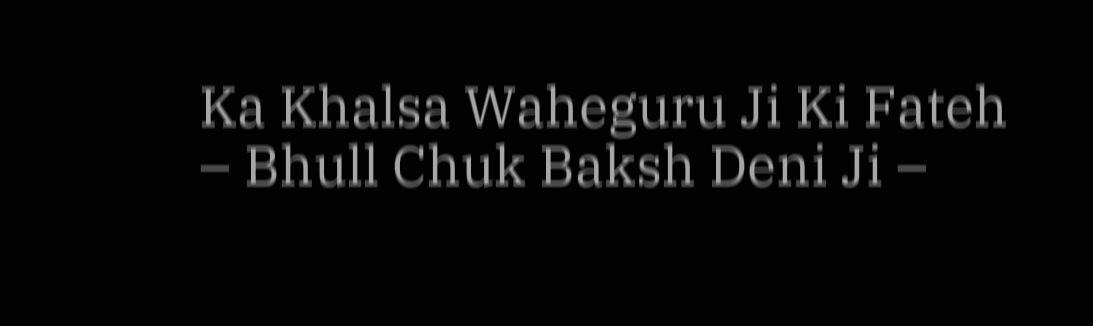Ka Khalsa Waheguru Ji Ki Fateh
– Bhull Chuk Baksh Deni Ji –